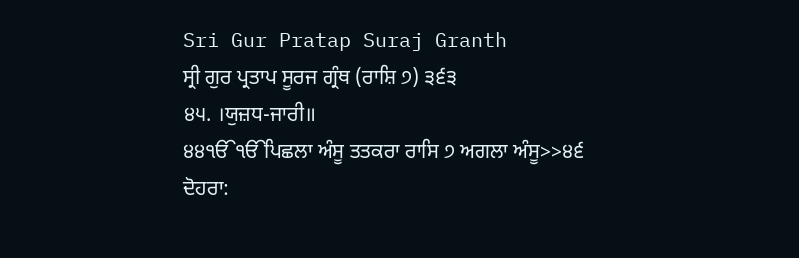Sri Gur Pratap Suraj Granth
ਸ੍ਰੀ ਗੁਰ ਪ੍ਰਤਾਪ ਸੂਰਜ ਗ੍ਰੰਥ (ਰਾਸ਼ਿ ੭) ੩੬੩
੪੫. ।ਯੁਜ਼ਧ-ਜਾਰੀ॥
੪੪ੴੴਪਿਛਲਾ ਅੰਸੂ ਤਤਕਰਾ ਰਾਸਿ ੭ ਅਗਲਾ ਅੰਸੂ>>੪੬
ਦੋਹਰਾ: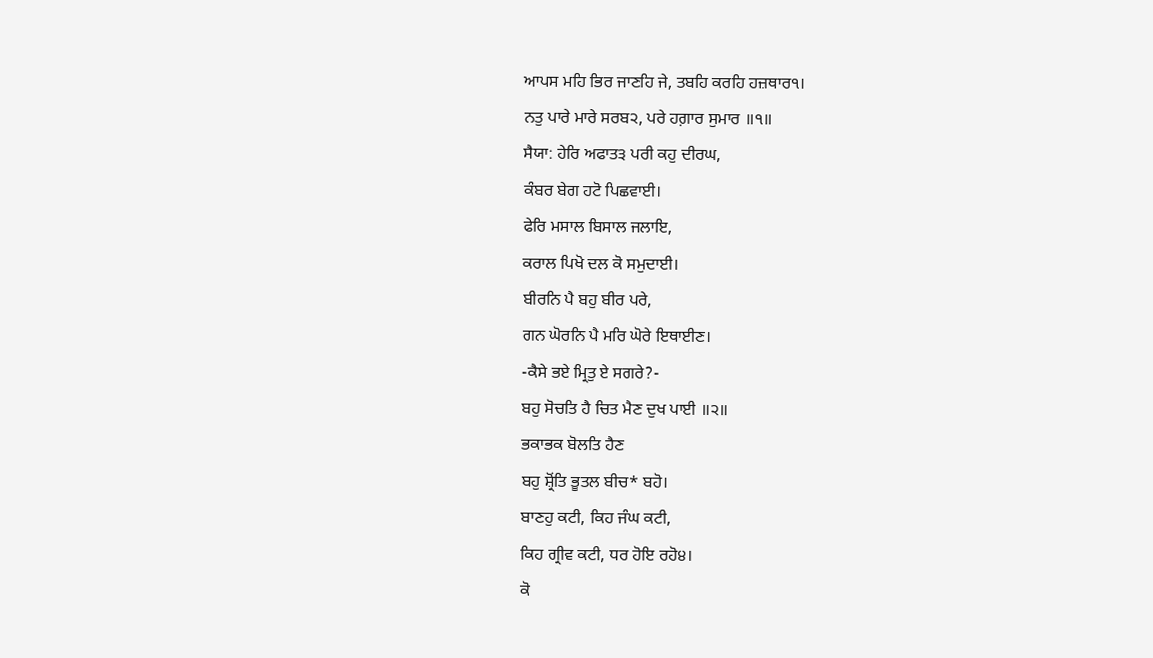ਆਪਸ ਮਹਿ ਭਿਰ ਜਾਣਹਿ ਜੇ, ਤਬਹਿ ਕਰਹਿ ਹਜ਼ਥਾਰ੧।
ਨਤੁ ਪਾਰੇ ਮਾਰੇ ਸਰਬ੨, ਪਰੇ ਹਗ਼ਾਰ ਸੁਮਾਰ ॥੧॥
ਸੈਯਾ: ਹੇਰਿ ਅਫਾਤ੩ ਪਰੀ ਕਹੁ ਦੀਰਘ,
ਕੰਬਰ ਬੇਗ ਹਟੋ ਪਿਛਵਾਈ।
ਫੇਰਿ ਮਸਾਲ ਬਿਸਾਲ ਜਲਾਇ,
ਕਰਾਲ ਪਿਖੋ ਦਲ ਕੋ ਸਮੁਦਾਈ।
ਬੀਰਨਿ ਪੈ ਬਹੁ ਬੀਰ ਪਰੇ,
ਗਨ ਘੋਰਨਿ ਪੈ ਮਰਿ ਘੋਰੇ ਇਥਾਈਣ।
-ਕੈਸੇ ਭਏ ਮ੍ਰਿਤੁ ਏ ਸਗਰੇ?-
ਬਹੁ ਸੋਚਤਿ ਹੈ ਚਿਤ ਮੈਣ ਦੁਖ ਪਾਈ ॥੨॥
ਭਕਾਭਕ ਬੋਲਤਿ ਹੈਣ
ਬਹੁ ਸ਼੍ਰੋਂਤਿ ਭੂਤਲ ਬੀਚ* ਬਹੋ।
ਬਾਣਹੁ ਕਟੀ, ਕਿਹ ਜੰਘ ਕਟੀ,
ਕਿਹ ਗ੍ਰੀਵ ਕਟੀ, ਧਰ ਹੋਇ ਰਹੋ੪।
ਕੋ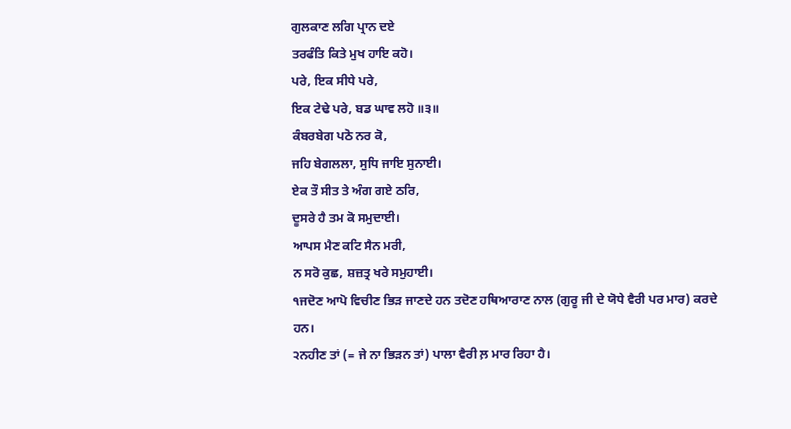ਗੁਲਕਾਣ ਲਗਿ ਪ੍ਰਾਨ ਦਏ
ਤਰਫੰਤਿ ਕਿਤੇ ਮੁਖ ਹਾਇ ਕਹੋ।
ਪਰੇ, ਇਕ ਸੀਧੇ ਪਰੇ,
ਇਕ ਟੇਢੇ ਪਰੇ, ਬਡ ਘਾਵ ਲਹੋ ॥੩॥
ਕੰਬਰਬੇਗ ਪਠੋ ਨਰ ਕੋ,
ਜਹਿ ਬੇਗਲਲਾ, ਸੁਧਿ ਜਾਇ ਸੁਨਾਈ।
ਏਕ ਤੌ ਸੀਤ ਤੇ ਅੰਗ ਗਏ ਠਰਿ,
ਦੂਸਰੇ ਹੈ ਤਮ ਕੋ ਸਮੁਦਾਈ।
ਆਪਸ ਮੈਣ ਕਟਿ ਸੈਨ ਮਰੀ,
ਨ ਸਰੋ ਕੁਛ, ਸ਼ਜ਼ਤ੍ਰ ਖਰੇ ਸਮੁਹਾਈ।
੧ਜਦੋਣ ਆਪੋ ਵਿਚੀਣ ਭਿੜ ਜਾਣਦੇ ਹਨ ਤਦੋਣ ਹਥਿਆਰਾਣ ਨਾਲ (ਗੁਰੂ ਜੀ ਦੇ ਯੋਧੇ ਵੈਰੀ ਪਰ ਮਾਰ) ਕਰਦੇ ਹਨ।
੨ਨਹੀਣ ਤਾਂ (= ਜੇ ਨਾ ਭਿੜਨ ਤਾਂ) ਪਾਲਾ ਵੈਰੀ ਲ਼ ਮਾਰ ਰਿਹਾ ਹੈ।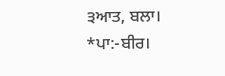੩ਆਤ, ਬਲਾ।
*ਪਾ:-ਬੀਰ।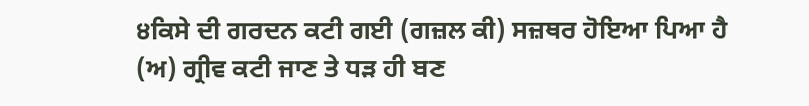੪ਕਿਸੇ ਦੀ ਗਰਦਨ ਕਟੀ ਗਈ (ਗਜ਼ਲ ਕੀ) ਸਜ਼ਥਰ ਹੋਇਆ ਪਿਆ ਹੈ (ਅ) ਗ੍ਰੀਵ ਕਟੀ ਜਾਣ ਤੇ ਧੜ ਹੀ ਬਣ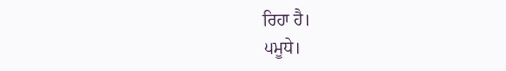ਰਿਹਾ ਹੈ।
੫ਮੂਧੇ।